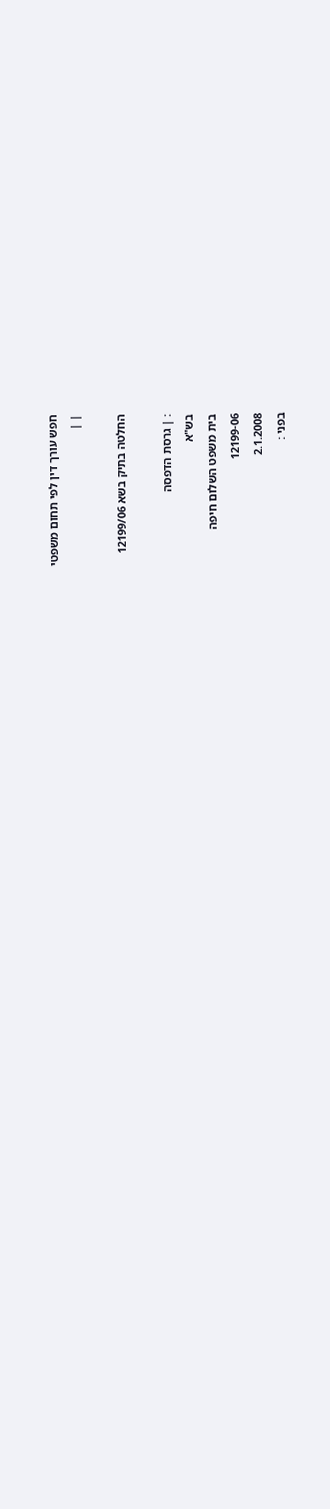חפש עורך דין לפי תחום משפטי
| |

החלטה בתיק בשא 12199/06

: | גרסת הדפסה
בש"א
בית משפט השלום חיפה
12199-06
2.1.2008
בפני :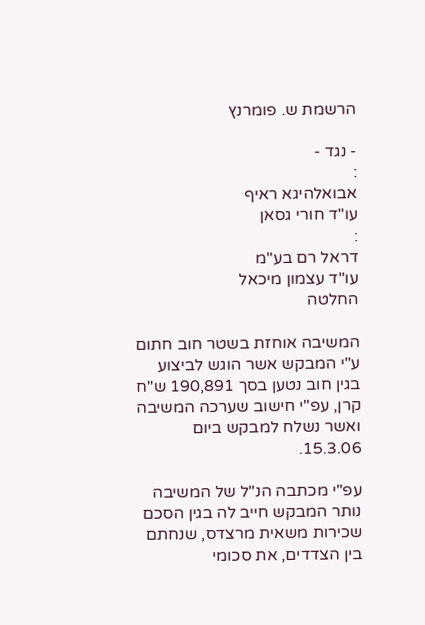הרשמת ש. פומרנץ

- נגד -
:
אבואלהיגא ראיף
עו"ד חורי גסאן
:
דראל רם בע"מ
עו"ד עצמון מיכאל
החלטה

המשיבה אוחזת בשטר חוב חתום ע"י המבקש אשר הוגש לביצוע בגין חוב נטען בסך 190,891 ש"ח קרן, עפ"י חישוב שערכה המשיבה ואשר נשלח למבקש ביום 15.3.06.

עפ"י מכתבה הנ"ל של המשיבה נותר המבקש חייב לה בגין הסכם שכירות משאית מרצדס, שנחתם בין הצדדים, את סכומי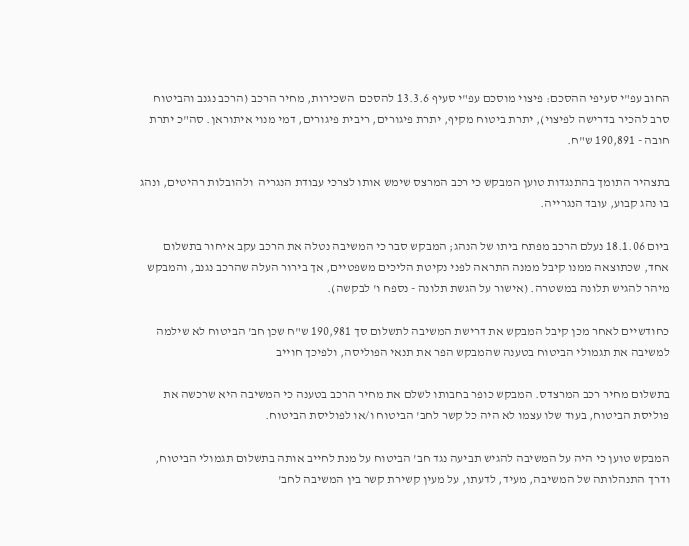החוב עפ"י סעיפי ההסכם: פיצוי מוסכם עפ"י סעיף 13.3.6 להסכם  השכירות, מחיר הרכב (הרכב נגנב והביטוח סרב להכיר בדרישה לפיצוי), יתרת ביטוח מקיף, יתרת פיגורים, ריבית פיגורים, דמי מנוי איתוראן. סה"כ יתרת חובה - 190,891 ש"ח.

בתצהיר התומך בהתנגדות טוען המבקש כי רכב המרצס שימש אותו לצרכי עבודת הנגריה  ולהובלות רהיטים, ונהג בו נהג קבוע, עובד הנגרייה.

ביום 18.1.06 נעלם הרכב מפתח ביתו של הנהג; המבקש סבר כי המשיבה נטלה את הרכב עקב איחור בתשלום אחד, שכתוצאה ממנו קיבל ממנה התראה לפני נקיטת הליכים משפטיים, אך בירור העלה שהרכב נגנב, והמבקש מיהר להגיש תלונה במשטרה. (אישור על הגשת תלונה - נספח ו' לבקשה).

כחודשיים לאחר מכן קיבל המבקש את דרישת המשיבה לתשלום סך 190,981 ש"ח שכן חב' הביטוח לא שילמה למשיבה את תגמולי הביטוח בטענה שהמבקש הפר את תנאי הפוליסה, ולפיכך חוייב

בתשלום מחיר רכב המרצדס. המבקש כופר בחבותו לשלם את מחיר הרכב בטענה כי המשיבה היא שרכשה את פוליסת הביטוח, בעוד שלו עצמו לא היה כל קשר לחב' הביטוח ו/או לפוליסת הביטוח.

המבקש טוען כי היה על המשיבה להגיש תביעה נגד חב' הביטוח על מנת לחייב אותה בתשלום תגמולי הביטוח, ודרך התנהלותה של המשיבה, מעיד, לדעתו, על מעין קשירת קשר בין המשיבה לחב'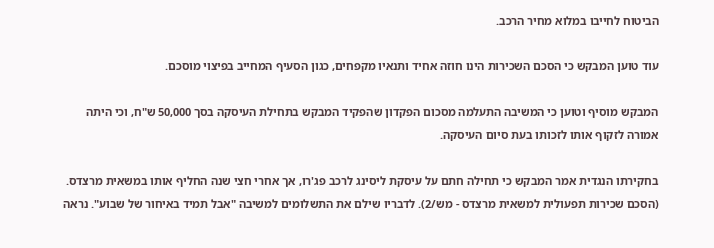הביטוח לחייבו במלוא מחיר הרכב.

עוד טוען המבקש כי הסכם השכירות הינו חוזה אחיד ותנאיו מקפחים, כגון הסעיף המחייב בפיצוי מוסכם.

המבקש מוסיף וטוען כי המשיבה התעלמה מסכום הפקדון שהפקיד המבקש בתחילת העיסקה בסך 50,000 ש"ח, וכי היתה אמורה לזקוף אותו לזכותו בעת סיום העיסקה.

בחקירתו הנגדית אמר המבקש כי תחילה חתם על עיסקת ליסינג לרכב פג'רו, אך אחרי חצי שנה החליף אותו במשאית מרצדס. (הסכם שכירות תפעולית למשאית מרצדס - מש/2). לדבריו שילם את התשלומים למשיבה "אבל תמיד באיחור של שבוע". נראה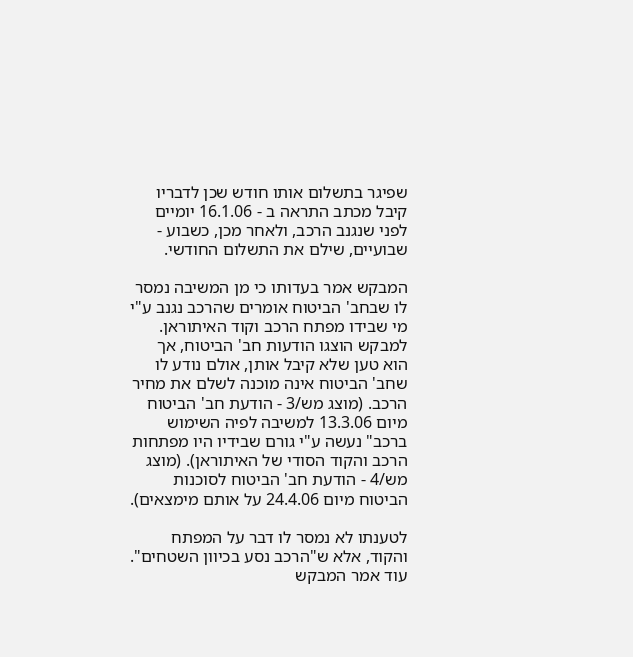שפיגר בתשלום אותו חודש שכן לדבריו קיבל מכתב התראה ב - 16.1.06 יומיים לפני שנגנב הרכב, ולאחר מכן, כשבוע - שבועיים, שילם את התשלום החודשי.

המבקש אמר בעדותו כי מן המשיבה נמסר לו שבחב' הביטוח אומרים שהרכב נגנב ע"י מי שבידו מפתח הרכב וקוד האיתוראן. למבקש הוצגו הודעות חב' הביטוח, אך הוא טען שלא קיבל אותן, אולם נודע לו שחב' הביטוח אינה מוכנה לשלם את מחיר הרכב. (מוצג מש/3 - הודעת חב' הביטוח מיום 13.3.06 למשיבה לפיה השימוש ברכב" נעשה ע"י גורם שבידיו היו מפתחות הרכב והקוד הסודי של האיתוראן). (מוצג מש/4 - הודעת חב' הביטוח לסוכנות הביטוח מיום 24.4.06 על אותם מימצאים).

לטענתו לא נמסר לו דבר על המפתח והקוד, אלא ש"הרכב נסע בכיוון השטחים". עוד אמר המבקש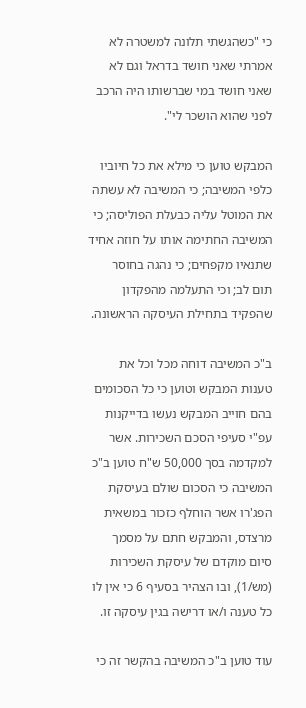כי "כשהגשתי תלונה למשטרה לא אמרתי שאני חושד בדראל וגם לא שאני חושד במי שברשותו היה הרכב לפני שהוא הושכר לי".

המבקש טוען כי מילא את כל חיוביו כלפי המשיבה; כי המשיבה לא עשתה את המוטל עליה כבעלת הפוליסה; כי המשיבה החתימה אותו על חוזה אחיד שתנאיו מקפחים; כי נהגה בחוסר  תום לב; וכי התעלמה מהפקדון שהפקיד בתחילת העיסקה הראשונה.

ב"כ המשיבה דוחה מכל וכל את טענות המבקש וטוען כי כל הסכומים בהם חוייב המבקש נעשו בדייקנות עפ"י סעיפי הסכם השכירות. אשר למקדמה בסך 50,000 ש"ח טוען ב"כ המשיבה כי הסכום שולם בעיסקת הפג'רו אשר הוחלף כזכור במשאית מרצדס, והמבקש חתם על מסמך סיום מוקדם של עיסקת השכירות (מש/1), ובו הצהיר בסעיף 6 כי אין לו כל טענה ו/או דרישה בגין עיסקה זו.

עוד טוען ב"כ המשיבה בהקשר זה כי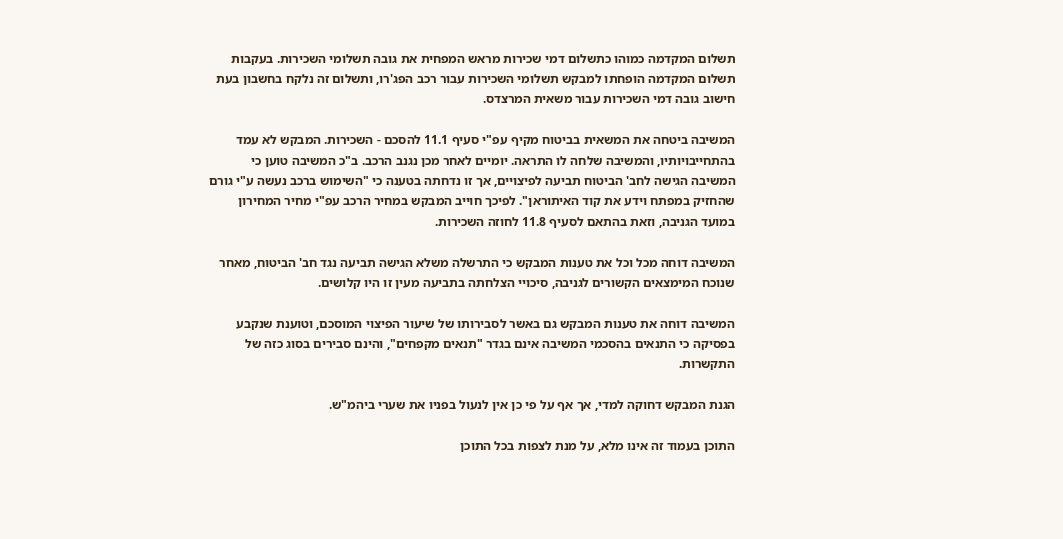תשלום המקדמה כמוהו כתשלום דמי שכירות מראש המפחית את גובה תשלומי השכירות. בעקבות תשלום המקדמה הופחתו למבקש תשלומי השכירות עבור רכב הפג'רו, ותשלום זה נלקח בחשבון בעת חישוב גובה דמי השכירות עבור משאית המרצדס.

המשיבה ביטחה את המשאית בביטוח מקיף עפ"י סעיף 11.1 להסכם - השכירות. המבקש לא עמד בהתחייבויותיו, והמשיבה שלחה לו התראה. יומיים לאחר מכן נגנב הרכב. ב"כ המשיבה טוען כי המשיבה הגישה לחב' הביטוח תביעה לפיצויים, אך זו נדחתה בטענה כי "השימוש ברכב נעשה ע"י גורם שהחזיק במפתח וידע את קוד האיתוראן". לפיכך חוייב המבקש במחיר הרכב עפ"י מחיר המחירון במועד הגניבה, וזאת בהתאם לסעיף 11.8 לחוזה השכירות.

המשיבה דוחה מכל וכל את טענות המבקש כי התרשלה משלא הגישה תביעה נגד חב' הביטוח, מאחר שנוכח המימצאים הקשורים לגניבה, סיכויי הצלחתה בתביעה מעין זו היו קלושים.

המשיבה דוחה את טענות המבקש גם באשר לסבירותו של שיעור הפיצוי המוסכם, וטוענת שנקבע בפסיקה כי התנאים בהסכמי המשיבה אינם בגדר "תנאים מקפחים", והינם סבירים בסוג כזה של התקשרות.

הגנת המבקש דחוקה למדי, אך אף על פי כן אין לנעול בפניו את שערי ביהמ"ש.

התוכן בעמוד זה אינו מלא, על מנת לצפות בכל התוכן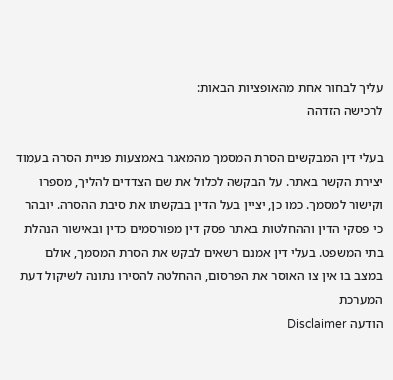עליך לבחור אחת מהאופציות הבאות:
לרכישה הזדהה

בעלי דין המבקשים הסרת המסמך מהמאגר באמצעות פניית הסרה בעמוד יצירת הקשר באתר. על הבקשה לכלול את שם הצדדים להליך, מספרו וקישור למסמך. כמו כן, יציין בעל הדין בבקשתו את סיבת ההסרה. יובהר כי פסקי הדין וההחלטות באתר פסק דין מפורסמים כדין ובאישור הנהלת בתי המשפט. בעלי דין אמנם רשאים לבקש את הסרת המסמך, אולם במצב בו אין צו האוסר את הפרסום, ההחלטה להסירו נתונה לשיקול דעת המערכת
הודעה Disclaimer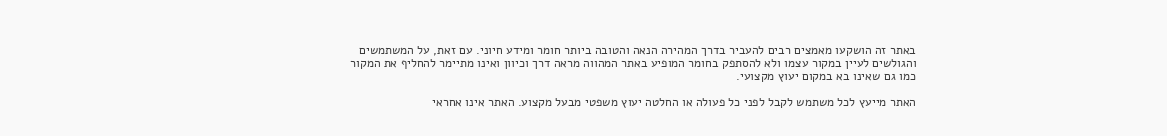באתר זה הושקעו מאמצים רבים להעביר בדרך המהירה הנאה והטובה ביותר חומר ומידע חיוני. עם זאת, על המשתמשים והגולשים לעיין במקור עצמו ולא להסתפק בחומר המופיע באתר המהווה מראה דרך וכיוון ואינו מתיימר להחליף את המקור כמו גם שאינו בא במקום יעוץ מקצועי.

האתר מייעץ לכל משתמש לקבל לפני כל פעולה או החלטה יעוץ משפטי מבעל מקצוע. האתר אינו אחראי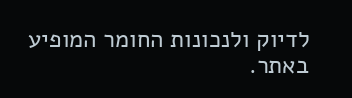לדיוק ולנכונות החומר המופיע באתר.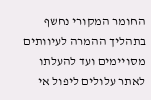החומר המקורי נחשף בתהליך ההמרה לעיוותים מסויימים ועד להעלתו לאתר עלולים ליפול אי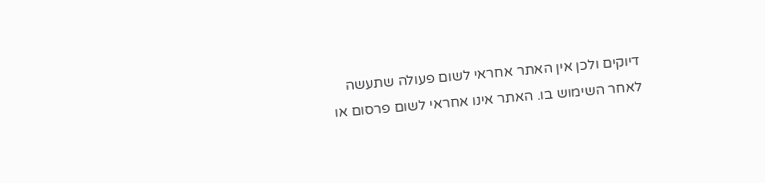דיוקים ולכן אין האתר אחראי לשום פעולה שתעשה לאחר השימוש בו. האתר אינו אחראי לשום פרסום או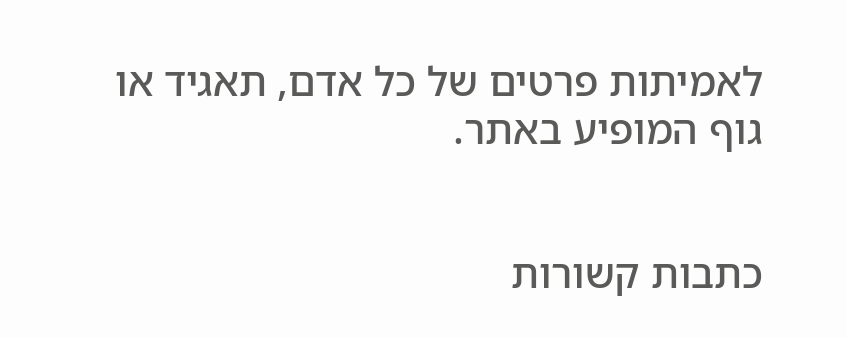לאמיתות פרטים של כל אדם, תאגיד או גוף המופיע באתר.


כתבות קשורות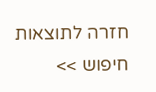חזרה לתוצאות חיפוש >>